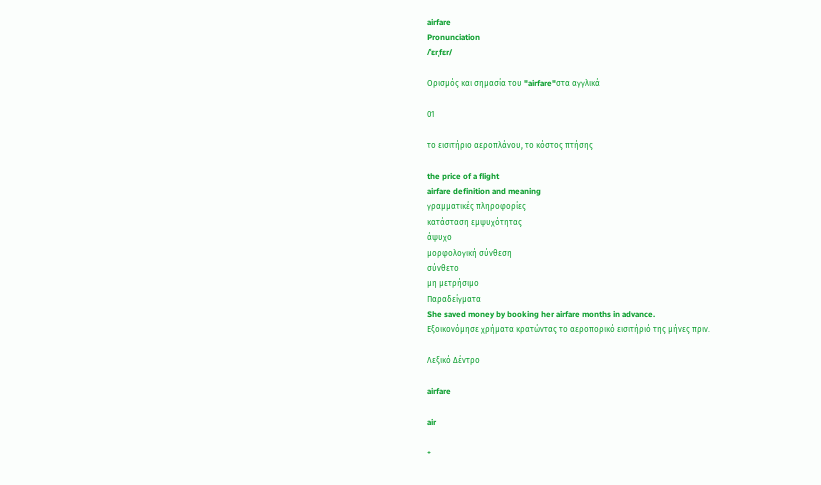airfare
Pronunciation
/ˈɛrˌfɛr/

Ορισμός και σημασία του "airfare"στα αγγλικά

01

το εισιτήριο αεροπλάνου, το κόστος πτήσης

the price of a flight
airfare definition and meaning
γραμματικές πληροφορίες
κατάσταση εμψυχότητας
άψυχο
μορφολογική σύνθεση
σύνθετο
μη μετρήσιμο
Παραδείγματα
She saved money by booking her airfare months in advance.
Εξοικονόμησε χρήματα κρατώντας το αεροπορικό εισιτήριό της μήνες πριν.

Λεξικό Δέντρο

airfare

air

+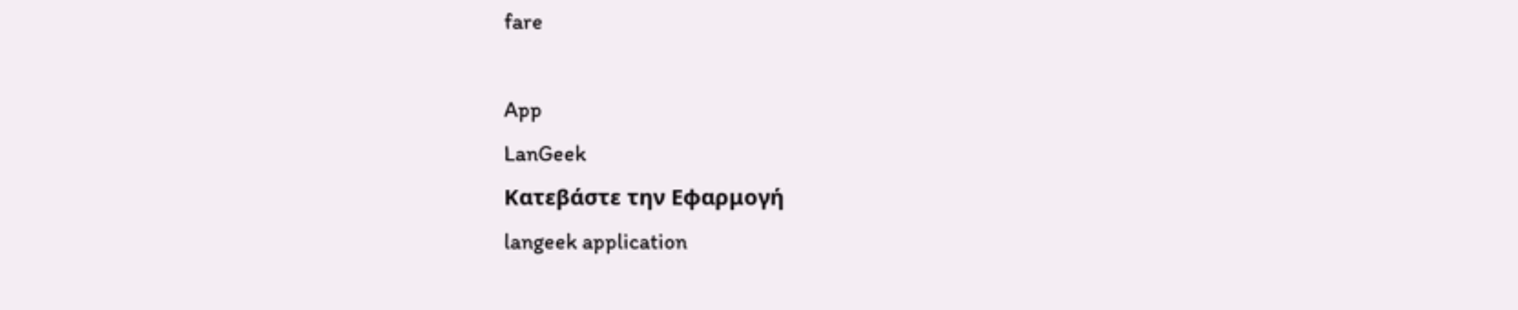fare

App
LanGeek
Κατεβάστε την Εφαρμογή
langeek application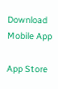Download Mobile App

App Store